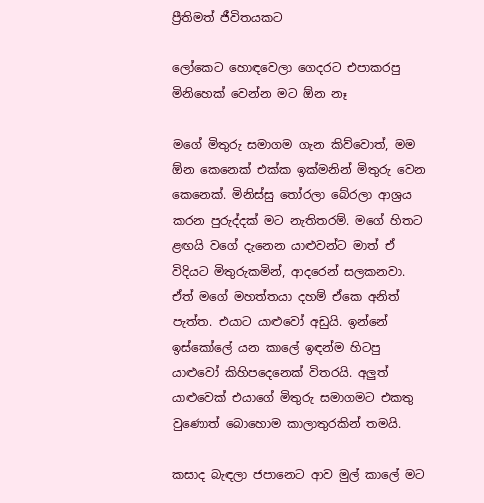ප්‍රීතිමත් ජීවිතයකට

ලෝකෙට හොඳවෙලා ගෙදරට එපාකරපු මිනිහෙක් වෙන්න මට ඕන නෑ

මගේ මිතුරු සමාගම ගැන කිව්වොත්, මම ඕන කෙනෙක් එක්ක ඉක්මනින් මිතුරු වෙන කෙනෙක්. මිනිස්සු තෝරලා බේරලා ආශ්‍රය කරන පුරුද්දක් මට නැතිතරම්. මගේ හිතට ළඟයි වගේ දැනෙන යාළුවන්ට මාත් ඒ විදියට මිතුරුකමින්, ආදරෙන් සලකනවා. ඒත් මගේ මහත්තයා දහම් ඒකෙ අනිත් පැත්ත. එයාට යාළුවෝ අඩුයි. ඉන්නේ ඉස්කෝලේ යන කාලේ ඉඳන්ම හිටපු යාළුවෝ කිහිපදෙනෙක් විතරයි. අලුත් යාළුවෙක් එයාගේ මිතුරු සමාගමට එකතු වුණොත් බොහොම කාලාතුරකින් තමයි.

කසාද බැඳලා ජපානෙට ආව මුල් කාලේ මට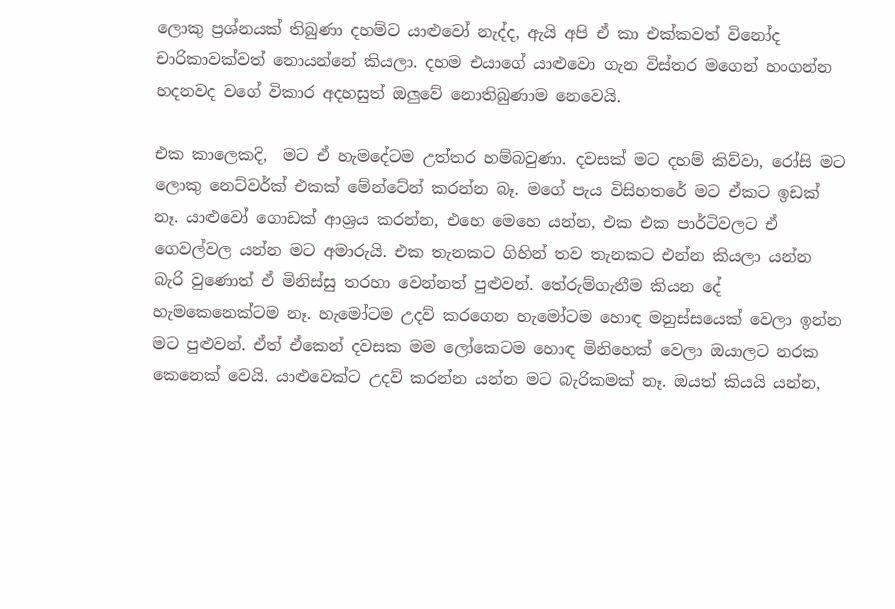ලොකු ප්‍රශ්නයක් තිබුණා දහම්ට යාළුවෝ නැද්ද, ඇයි අපි ඒ කා එක්කවත් විනෝද චාරිකාවක්වත් නොයන්නේ කියලා. දහම එයාගේ යාළුවො ගැන විස්තර මගෙන් හංගන්න හදනවද වගේ විකාර අදහසුත් ඔලුවේ නොතිබුණාම නෙවෙයි.

එක කාලෙකදි,  මට ඒ හැමදේටම උත්තර හම්බවුණා. දවසක් මට දහම් කිව්වා, රෝසි මට ලොකු නෙට්වර්ක් එකක් මේන්ටේන් කරන්න බෑ. මගේ පැය විසිහතරේ මට ඒකට ඉඩක් නෑ. යාළුවෝ ගොඩක් ආශ්‍රය කරන්න, එහෙ මෙහෙ යන්න, එක එක පාර්ටිවලට ඒ ගෙවල්වල යන්න මට අමාරුයි. එක තැනකට ගිහින් තව තැනකට එන්න කියලා යන්න බැරි වුණොත් ඒ මිනිස්සු තරහා වෙන්නත් පුළුවන්. තේරුම්ගැනීම කියන දේ හැමකෙනෙක්ටම නෑ. හැමෝටම උදව් කරගෙන හැමෝටම හොඳ මනුස්සයෙක් වෙලා ඉන්න මට පුළුවන්. ඒත් ඒකෙන් දවසක මම ලෝකෙටම හොඳ මිනිහෙක් වෙලා ඔයාලට නරක කෙනෙක් වෙයි. යාළුවෙක්ට උදව් කරන්න යන්න මට බැරිකමක් නෑ. ඔයත් කියයි යන්න,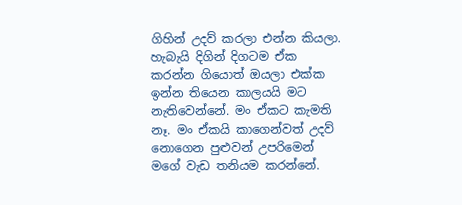ගිහින් උදව් කරලා එන්න කියලා. හැබැයි දිගින් දිගටම ඒක කරන්න ගියොත් ඔයලා එක්ක ඉන්න තියෙන කාලයයි මට නැතිවෙන්නේ. මං ඒකට කැමති නෑ. මං ඒකයි කාගෙන්වත් උදව් නොගෙන පුළුවන් උපරිමෙන් මගේ වැඩ තනියම කරන්නේ.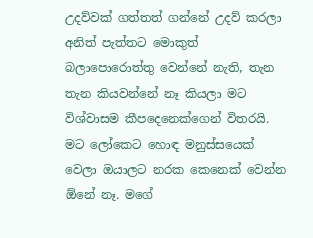උදව්වක් ගත්තත් ගන්නේ උදව් කරලා අනිත් පැත්තට මොකුත් බලාපොරොත්තු වෙන්නේ නැති, තැන තැන කියවන්නේ නෑ කියලා මට විශ්වාසම කීපදෙනෙක්ගෙන් විතරයි. මට ලෝකෙට හොඳ මනුස්සයෙක් වෙලා ඔයාලට නරක කෙනෙක් වෙන්න ඕනේ නෑ. මගේ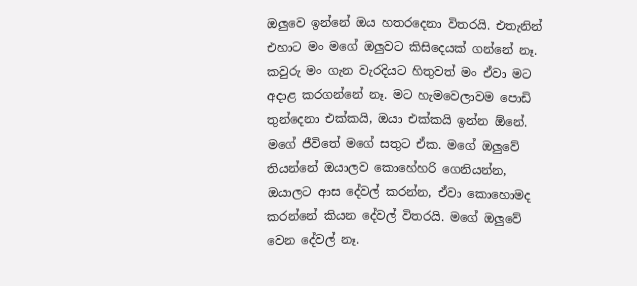ඔලුවෙ ඉන්නේ ඔය හතරදෙනා විතරයි. එතැනින් එහාට මං මගේ ඔලුවට කිසිදෙයක් ගන්නේ නෑ. කවුරු මං ගැන වැරදියට හිතුවත් මං ඒවා මට අදාළ කරගන්නේ නෑ. මට හැමවෙලාවම පොඩි තුන්දෙනා එක්කයි, ඔයා එක්කයි ඉන්න ඕනේ. මගේ ජීවිතේ මගේ සතුට ඒක. මගේ ඔලුවේ තියන්නේ ඔයාලව කොහේහරි ගෙනියන්න, ඔයාලට ආස දේවල් කරන්න, ඒවා කොහොමද කරන්නේ කියන දේවල් විතරයි. මගේ ඔලුවේ වෙන දේවල් නෑ.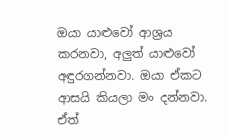ඔයා යාළුවෝ ආශ්‍රය කරනවා, අලුත් යාළුවෝ අඳුරගන්නවා. ඔයා ඒකට ආසයි කියලා මං දන්නවා. ඒත්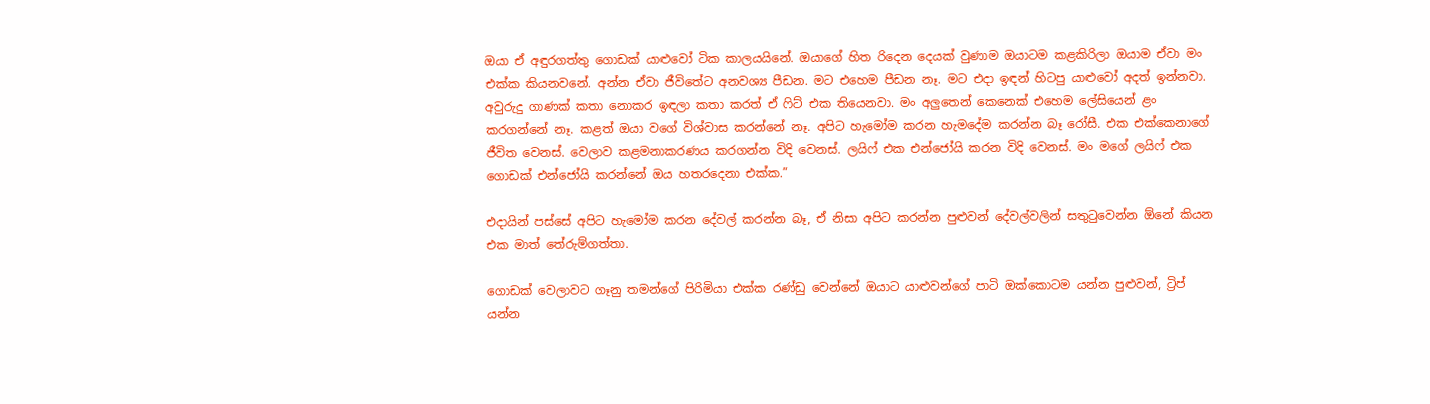ඔයා ඒ අඳුරගත්තු ගොඩක් යාළුවෝ ටික කාලයයිනේ. ඔයාගේ හිත රිදෙන දෙයක් වුණාම ඔයාටම කළකිරිලා ඔයාම ඒවා මං එක්ක කියනවනේ. අන්න ඒවා ජීවිතේට අනවශ්‍ය පීඩන. මට එහෙම පීඩන නෑ. මට එදා ඉඳන් හිටපු යාළුවෝ අදත් ඉන්නවා. අවුරුදු ගාණක් කතා නොකර ඉඳලා කතා කරත් ඒ ෆිට් එක තියෙනවා. මං අලුතෙන් කෙනෙක් එහෙම ලේසියෙන් ළං කරගන්නේ නෑ. කළත් ඔයා වගේ විශ්වාස කරන්නේ නෑ. අපිට හැමෝම කරන හැමදේම කරන්න බෑ රෝසී. එක එක්කෙනාගේ ජීවිත වෙනස්. වෙලාව කළමනාකරණය කරගන්න විදි වෙනස්. ලයිෆ් එක එන්ජෝයි කරන විදි වෙනස්. මං මගේ ලයිෆ් එක ගොඩක් එන්ජෝයි කරන්නේ ඔය හතරදෙනා එක්ක.”

එදායින් පස්සේ අපිට හැමෝම කරන දේවල් කරන්න බෑ, ඒ නිසා අපිට කරන්න පුළුවන් දේවල්වලින් සතුටුවෙන්න ඕනේ කියන එක මාත් තේරුම්ගත්තා.

ගොඩක් වෙලාවට ගෑනු තමන්ගේ පිරිමියා එක්ක රණ්ඩු වෙන්නේ ඔයාට යාළුවන්ගේ පාටි ඔක්කොටම යන්න පුළුවන්, ට්‍රිප් යන්න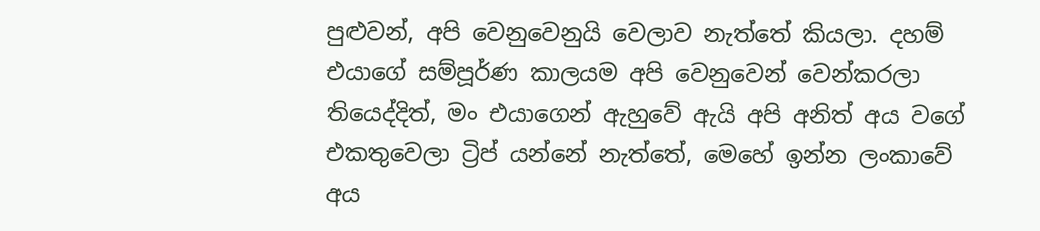පුළුවන්, අපි වෙනුවෙනුයි වෙලාව නැත්තේ කියලා. දහම් එයාගේ සම්පූර්ණ කාලයම අපි වෙනුවෙන් වෙන්කරලා තියෙද්දිත්, මං එයාගෙන් ඇහුවේ ඇයි අපි අනිත් අය වගේ එකතුවෙලා ට්‍රිප් යන්නේ නැත්තේ, මෙහේ ඉන්න ලංකාවේ අය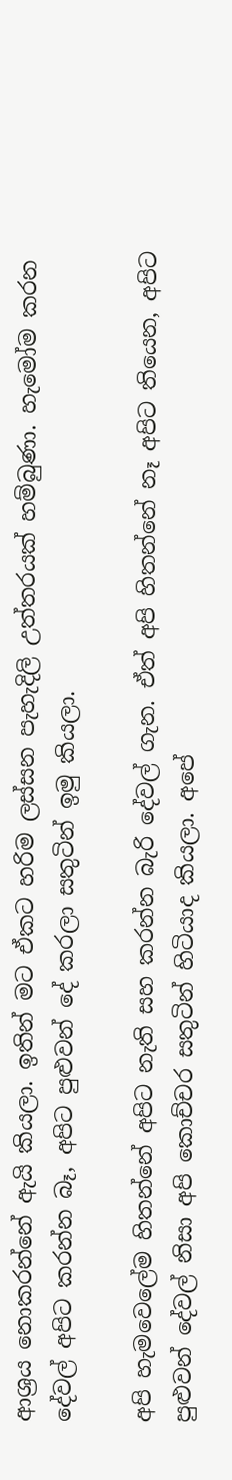ආශ්‍රය නොකරන්නේ ඇයි කියලා. ඉතින් මට ඒකට හරිම ලස්සන පැහැදිලි උත්තරයක් හම්බුණා. හැමෝම කරන දේවල් අපිට කරන්න බෑ, අපිට පුළුවන් දේ කරලා සතුටින් ඉමු කියලා.

අපි හැමවෙලේම හිතන්නේ අපිට නැති සහ කරන්න බැරි දේවල් ගැන. ඒත් අපි හිතන්නේ නෑ අපිට තියෙන, අපිට පුළුවන් දේවල් නිසා අපි කොච්චර සතුටින් හිටියාද කියලා. අපේ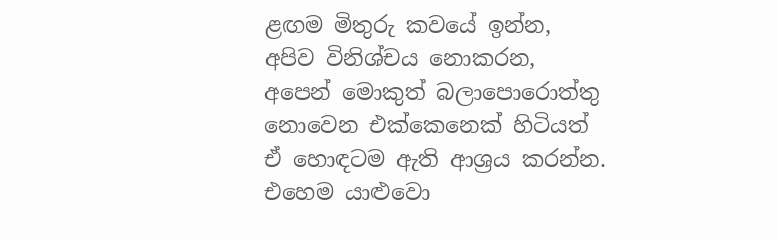ළඟම මිතුරු කවයේ ඉන්න, අපිව විනිශ්චය නොකරන, අපෙන් මොකුත් බලාපොරොත්තු නොවෙන එක්කෙනෙක් හිටියත් ඒ හොඳටම ඇති ආශ්‍රය කරන්න. එහෙම යාළුවො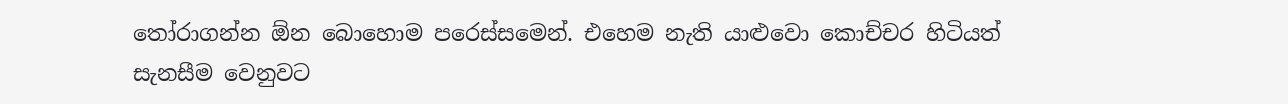තෝරාගන්න ඕන බොහොම පරෙස්සමෙන්. එහෙම නැති යාළුවො කොච්චර හිටියත් සැනසීම වෙනුවට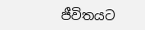ජීවිතයට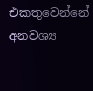එකතුවෙන්නේ අනවශ්‍ය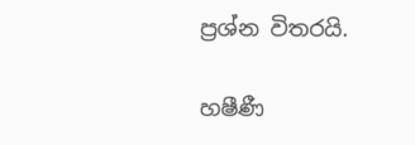ප්‍රශ්න විතරයි.

හෂීණී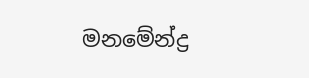මනමේන්ද්‍ර